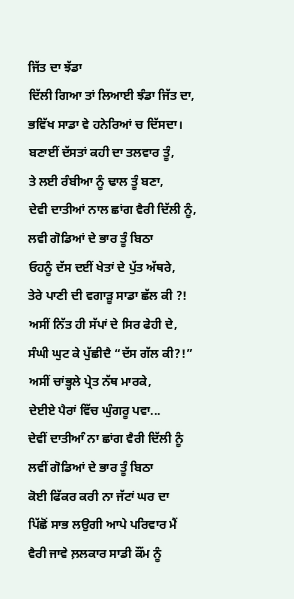ਜਿੱਤ ਦਾ ਝੱਡਾ
ਦਿੱਲੀ ਗਿਆ ਤਾਂ ਲਿਆਈ ਝੰਡਾ ਜਿੱਤ ਦਾ,
ਭਵਿੱਖ ਸਾਡਾ ਵੇ ਹਨੇਰਿਆਂ ਚ ਦਿੱਸਦਾ।
ਬਣਾਈਂ ਦੱਸਤਾਂ ਕਹੀ ਦਾ ਤਲਵਾਰ ਤੂੰ,
ਤੇ ਲਈ ਰੰਬੀਆ ਨੂੰ ਢਾਲ ਤੂੰ ਬਣਾ,
ਦੇਵੀ ਦਾਤੀਆਂ ਨਾਲ ਛਾਂਗ ਵੈਰੀ ਦਿੱਲੀ ਨੂੰ,
ਲਵੀ ਗੋਡਿਆਂ ਦੇ ਭਾਰ ਤੂੰ ਬਿਠਾ
ਓਹਨੂੰ ਦੱਸ ਦਈਂ ਖੇਤਾਂ ਦੇ ਪੁੱਤ ਅੱਥਰੇ,
ਤੇਰੇ ਪਾਣੀ ਦੀ ਵਗਾੜੂ ਸਾਡਾ ਛੱਲ ਕੀ ?!
ਅਸੀਂ ਨਿੱਤ ਹੀ ਸੱਪਾਂ ਦੇ ਸਿਰ ਫੇਹੀ ਦੇ,
ਸੰਘੀ ਘੁਟ ਕੇ ਪੁੱਛੀਦੈ “ਦੱਸ ਗੱਲ ਕੀ?!”
ਅਸੀਂ ਚਾਂਭ੍ਹਲੇ ਪ੍ਰੇਤ ਨੱਥ ਮਾਰਕੇ,
ਦੇਈਏ ਪੈਰਾਂ ਵਿੱਚ ਘੁੰਗਰੂ ਪਵਾ...
ਦੇਵੀਂ ਦਾਤੀਆੰ ਨਾ ਛਾਂਗ ਵੈਰੀ ਦਿੱਲੀ ਨੂੰ
ਲਵੀਂ ਗੋਡਿਆਂ ਦੇ ਭਾਰ ਤੂੰ ਬਿਠਾ
ਕੋਈ ਫਿੱਕਰ ਕਰੀ ਨਾ ਜੱਟਾਂ ਘਰ ਦਾ
ਪਿੱਛੋਂ ਸਾਭ ਲਉਗੀ ਆਪੇ ਪਰਿਵਾਰ ਮੈਂ
ਵੈਰੀ ਜਾਵੇ ਲ਼ਲਕਾਰ ਸਾਡੀ ਕੌਂਮ ਨੂੰ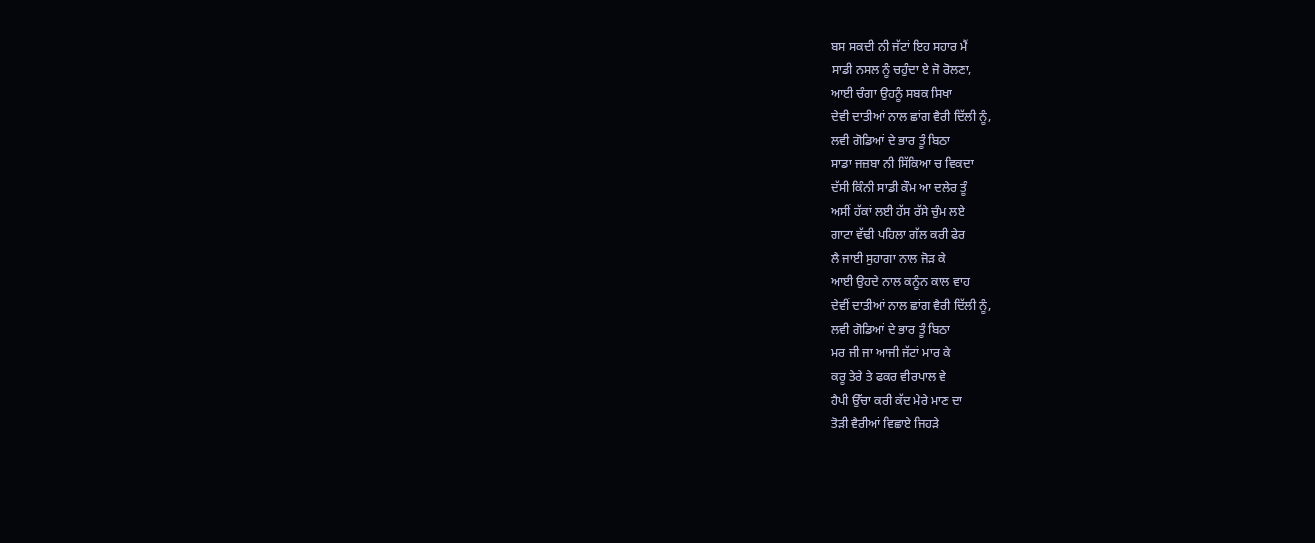ਬਸ ਸਕਦੀ ਨੀ ਜੱਟਾਂ ਇਹ ਸਹਾਰ ਮੈਂ
ਸਾਡੀ ਨਸਲ ਨੂੰ ਚਹੁੰਦਾ ਏ ਜੋ ਰੋਲਣਾ,
ਆਈ ਚੰਗਾ ਉਹਨੂੰ ਸਬਕ ਸਿਖਾ
ਦੇਵੀ ਦਾਤੀਆਂ ਨਾਲ ਛਾਂਗ ਵੈਰੀ ਦਿੱਲੀ ਨੂੰ,
ਲਵੀ ਗੋਡਿਆਂ ਦੇ ਭਾਰ ਤੂੰ ਬਿਠਾ
ਸਾਡਾ ਜਜ਼ਬਾ ਨੀ ਸਿੱਕਿਆ ਚ ਵਿਕਦਾ
ਦੱਸੀ ਕਿੰਨੀ ਸਾਡੀ ਕੌਮ ਆ ਦਲੇਰ ਤੂੰ
ਅਸੀਂ ਹੱਕਾਂ ਲਈ ਹੱਸ ਰੱਸੇ ਚੁੰਮ ਲਏ
ਗਾਟਾ ਵੱਢੀ ਪਹਿਲਾ ਗੱਲ ਕਰੀ ਫੇਰ
ਲੈ ਜਾਈ ਸੁਹਾਗਾ ਨਾਲ ਜੋੜ ਕੇ
ਆਈ ਉਹਦੇ ਨਾਲ ਕਨੂੰਨ ਕਾਲ ਵਾਹ
ਦੇਵੀਂ ਦਾਤੀਆਂ ਨਾਲ ਛਾਂਗ ਵੈਰੀ ਦਿੱਲੀ ਨੂੰ,
ਲਵੀ ਗੋਡਿਆਂ ਦੇ ਭਾਰ ਤੂੰ ਬਿਠਾ
ਮਰ ਜੀ ਜਾ ਆਜੀ ਜੱਟਾਂ ਮਾਰ ਕੇ
ਕਰੂ ਤੇਰੇ ਤੇ ਫਕਰ ਵੀਰਪਾਲ ਵੇ
ਹੈਪੀ ਉੱਚਾ ਕਰੀ ਕੱਦ ਮੇਰੇ ਮਾਣ ਦਾ
ਤੋੜੀ ਵੈਰੀਆਂ ਵਿਛਾਏ ਜਿਹੜੇ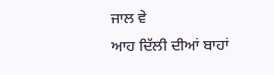ਜਾਲ ਵੇ
ਆਹ ਦਿੱਲੀ ਦੀਆਂ ਬਾਹਾਂ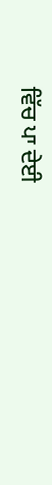ਵਿੱਚ ਪਾ ਦੇਈ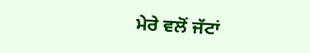ਮੇਰੇ ਵਲੋਂ ਜੱਟਾਂ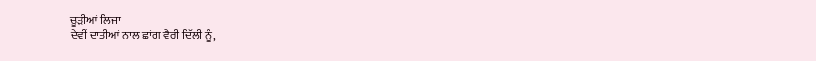ਚੂੜੀਆਂ ਲਿਜਾ
ਦੇਵੀਂ ਦਾਤੀਆਂ ਨਾਲ ਛਾਂਗ ਵੈਰੀ ਦਿੱਲੀ ਨੂੰ,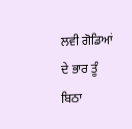ਲਵੀ ਗੋਡਿਆਂ ਦੇ ਭਾਰ ਤੂੰ ਬਿਠਾ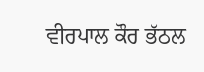ਵੀਰਪਾਲ ਕੌਰ ਭੱਠਲ